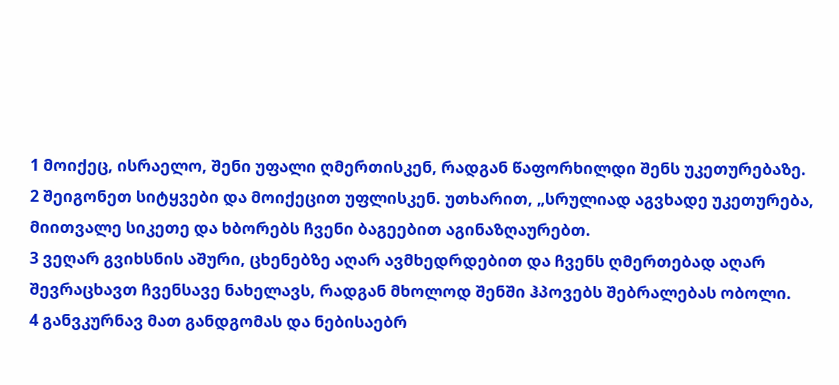1 მოიქეც, ისრაელო, შენი უფალი ღმერთისკენ, რადგან წაფორხილდი შენს უკეთურებაზე.
2 შეიგონეთ სიტყვები და მოიქეცით უფლისკენ. უთხარით, „სრულიად აგვხადე უკეთურება, მიითვალე სიკეთე და ხბორებს ჩვენი ბაგეებით აგინაზღაურებთ.
3 ვეღარ გვიხსნის აშური, ცხენებზე აღარ ავმხედრდებით და ჩვენს ღმერთებად აღარ შევრაცხავთ ჩვენსავე ნახელავს, რადგან მხოლოდ შენში ჰპოვებს შებრალებას ობოლი.
4 განვკურნავ მათ განდგომას და ნებისაებრ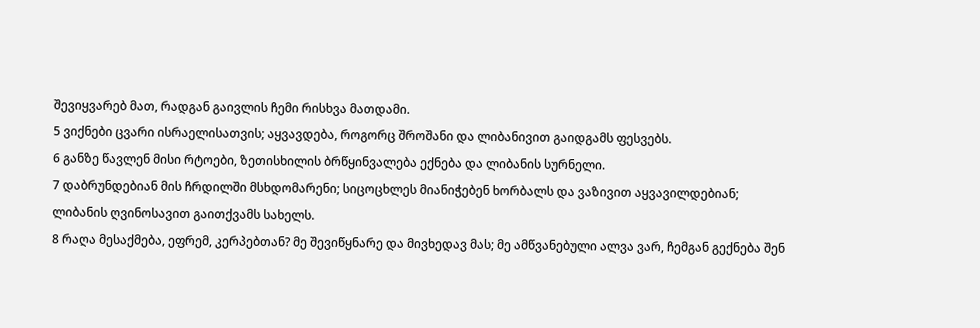შევიყვარებ მათ, რადგან გაივლის ჩემი რისხვა მათდამი.
5 ვიქნები ცვარი ისრაელისათვის; აყვავდება, როგორც შროშანი და ლიბანივით გაიდგამს ფესვებს.
6 განზე წავლენ მისი რტოები, ზეთისხილის ბრწყინვალება ექნება და ლიბანის სურნელი.
7 დაბრუნდებიან მის ჩრდილში მსხდომარენი; სიცოცხლეს მიანიჭებენ ხორბალს და ვაზივით აყვავილდებიან; ლიბანის ღვინოსავით გაითქვამს სახელს.
8 რაღა მესაქმება, ეფრემ, კერპებთან? მე შევიწყნარე და მივხედავ მას; მე ამწვანებული ალვა ვარ, ჩემგან გექნება შენ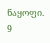ნაყოფი.
9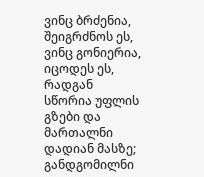ვინც ბრძენია, შეიგრძნოს ეს, ვინც გონიერია, იცოდეს ეს, რადგან სწორია უფლის გზები და მართალნი დადიან მასზე; განდგომილნი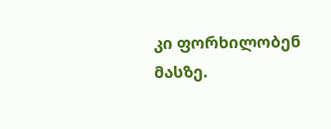კი ფორხილობენ მასზე.